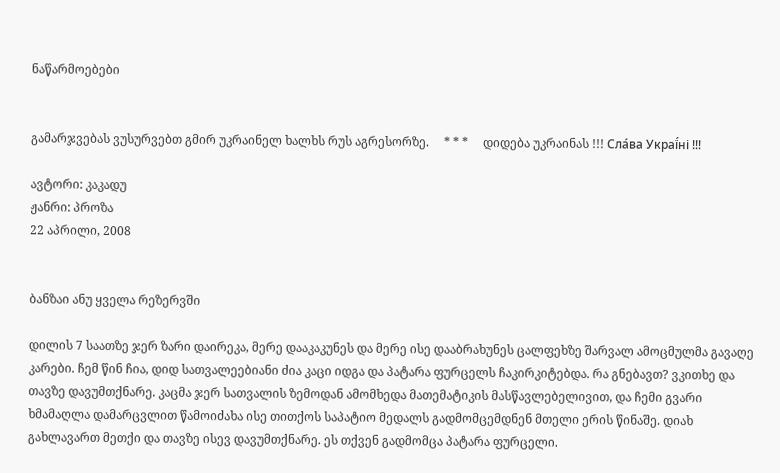ნაწარმოებები


გამარჯვებას ვუსურვებთ გმირ უკრაინელ ხალხს რუს აგრესორზე.     * * *     დიდება უკრაინას !!! Сла́ва Украї́ні !!!

ავტორი: კაკადუ
ჟანრი: პროზა
22 აპრილი, 2008


ბანზაი ანუ ყველა რეზერვში

დილის 7 საათზე ჯერ ზარი დაირეკა, მერე დააკაკუნეს და მერე ისე დააბრახუნეს ცალფეხზე შარვალ ამოცმულმა გავაღე კარები. ჩემ წინ ჩია, დიდ სათვალეებიანი ძია კაცი იდგა და პატარა ფურცელს ჩაკირკიტებდა. რა გნებავთ? ვკითხე და თავზე დავუმთქნარე. კაცმა ჯერ სათვალის ზემოდან ამომხედა მათემატიკის მასწავლებელივით, და ჩემი გვარი ხმამაღლა დამარცვლით წამოიძახა ისე თითქოს საპატიო მედალს გადმომცემდნენ მთელი ერის წინაშე. დიახ გახლავართ მეთქი და თავზე ისევ დავუმთქნარე. ეს თქვენ გადმომცა პატარა ფურცელი.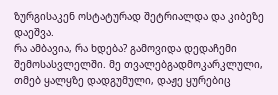ზურგისაკენ ოსტატურად შეტრიალდა და კიბეზე დაეშვა.
რა ამბავია, რა ხდება? გამოვიდა დედაჩემი შემოსასვლელში. მე თვალებგადმოკარკლული, თმებ ყალყზე დადგუმული, დაჟე ყურებიც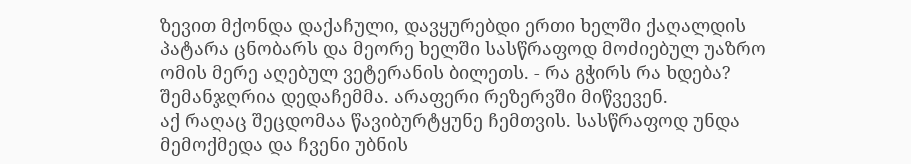ზევით მქონდა დაქაჩული, დავყურებდი ერთი ხელში ქაღალდის პატარა ცნობარს და მეორე ხელში სასწრაფოდ მოძიებულ უაზრო ომის მერე აღებულ ვეტერანის ბილეთს. - რა გჭირს რა ხდება? შემანჯღრია დედაჩემმა. არაფერი რეზერვში მიწვევენ.
აქ რაღაც შეცდომაა წავიბურტყუნე ჩემთვის. სასწრაფოდ უნდა მემოქმედა და ჩვენი უბნის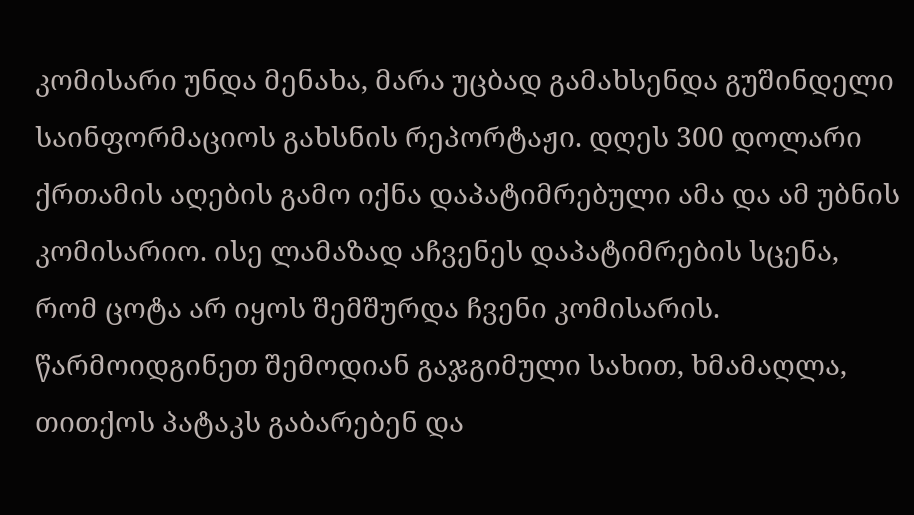კომისარი უნდა მენახა, მარა უცბად გამახსენდა გუშინდელი საინფორმაციოს გახსნის რეპორტაჟი. დღეს 300 დოლარი ქრთამის აღების გამო იქნა დაპატიმრებული ამა და ამ უბნის კომისარიო. ისე ლამაზად აჩვენეს დაპატიმრების სცენა, რომ ცოტა არ იყოს შემშურდა ჩვენი კომისარის. წარმოიდგინეთ შემოდიან გაჯგიმული სახით, ხმამაღლა, თითქოს პატაკს გაბარებენ და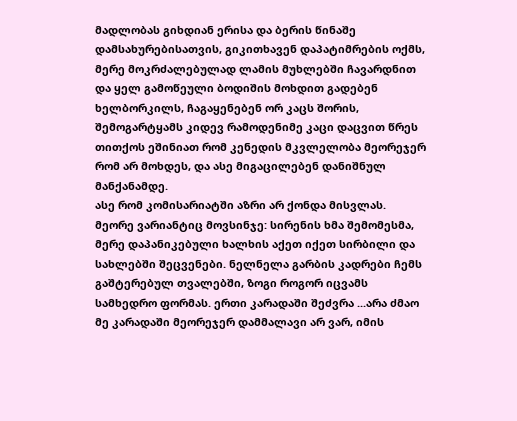მადლობას გიხდიან ერისა და ბერის წინაშე დამსახურებისათვის, გიკითხავენ დაპატიმრების ოქმს, მერე მოკრძალებულად ლამის მუხლებში ჩავარდნით და ყელ გამოწეული ბოდიშის მოხდით გადებენ ხელბორკილს, ჩაგაყენებენ ორ კაცს შორის, შემოგარტყამს კიდევ რამოდენიმე კაცი დაცვით წრეს თითქოს ეშინიათ რომ კენედის მკვლელობა მეორეჯერ რომ არ მოხდეს, და ასე მიგაცილებენ დანიშნულ მანქანამდე.
ასე რომ კომისარიატში აზრი არ ქონდა მისვლას.
მეორე ვარიანტიც მოვსინჯე: სირენის ხმა შემომესმა, მერე დაპანიკებული ხალხის აქეთ იქეთ სირბილი და სახლებში შეცვენები. ნელნელა გარბის კადრები ჩემს გაშტერებულ თვალებში, ზოგი როგორ იცვამს სამხედრო ფორმას. ერთი კარადაში შეძვრა ...არა ძმაო მე კარადაში მეორეჯერ დამმალავი არ ვარ, იმის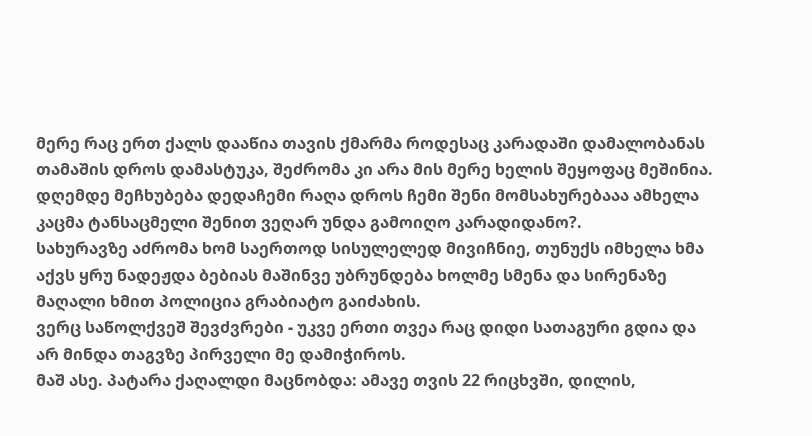მერე რაც ერთ ქალს დააწია თავის ქმარმა როდესაც კარადაში დამალობანას თამაშის დროს დამასტუკა, შეძრომა კი არა მის მერე ხელის შეყოფაც მეშინია. დღემდე მეჩხუბება დედაჩემი რაღა დროს ჩემი შენი მომსახურებააა ამხელა კაცმა ტანსაცმელი შენით ვეღარ უნდა გამოიღო კარადიდანო?.
სახურავზე აძრომა ხომ საერთოდ სისულელედ მივიჩნიე, თუნუქს იმხელა ხმა აქვს ყრუ ნადეჟდა ბებიას მაშინვე უბრუნდება ხოლმე სმენა და სირენაზე მაღალი ხმით პოლიცია გრაბიატო გაიძახის.
ვერც საწოლქვეშ შევძვრები - უკვე ერთი თვეა რაც დიდი სათაგური გდია და არ მინდა თაგვზე პირველი მე დამიჭიროს.
მაშ ასე. პატარა ქაღალდი მაცნობდა: ამავე თვის 22 რიცხვში, დილის,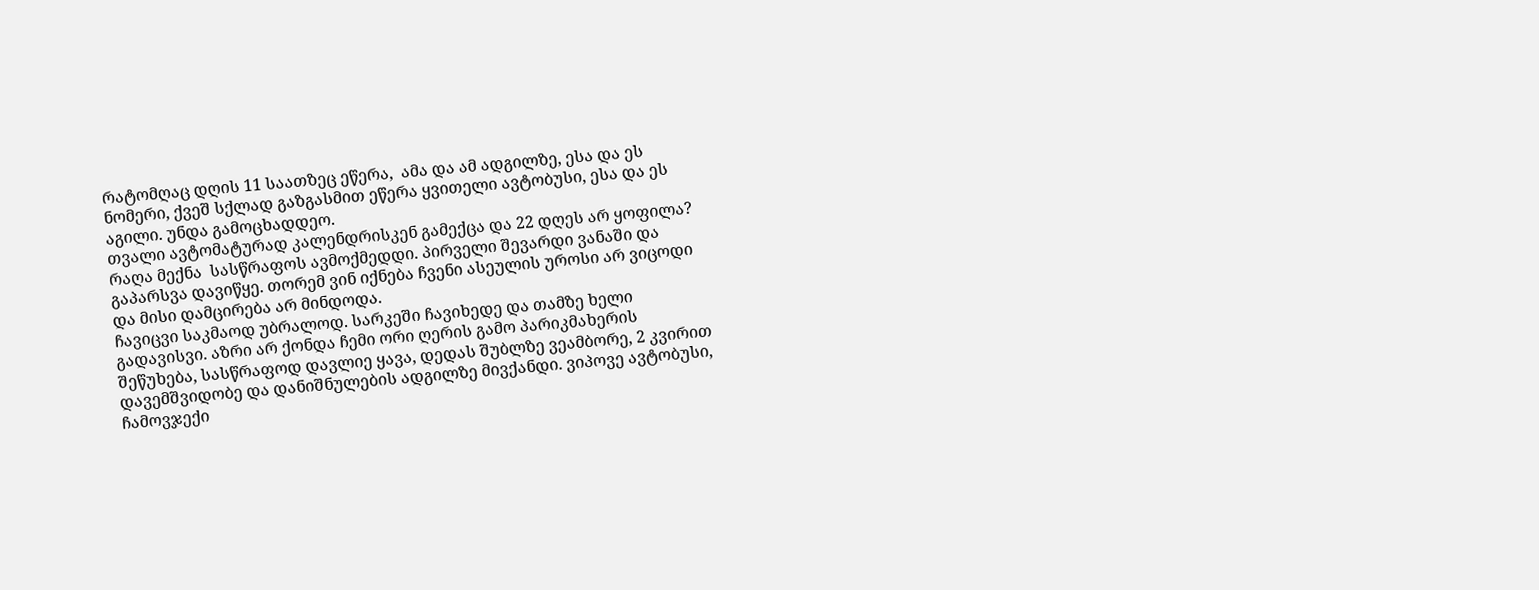რატომღაც დღის 11 საათზეც ეწერა,  ამა და ამ ადგილზე, ესა და ეს ნომერი, ქვეშ სქლად გაზგასმით ეწერა ყვითელი ავტობუსი, ესა და ეს აგილი. უნდა გამოცხადდეო.
თვალი ავტომატურად კალენდრისკენ გამექცა და 22 დღეს არ ყოფილა?
რაღა მექნა  სასწრაფოს ავმოქმედდი. პირველი შევარდი ვანაში და გაპარსვა დავიწყე. თორემ ვინ იქნება ჩვენი ასეულის უროსი არ ვიცოდი და მისი დამცირება არ მინდოდა.
ჩავიცვი საკმაოდ უბრალოდ. სარკეში ჩავიხედე და თამზე ხელი გადავისვი. აზრი არ ქონდა ჩემი ორი ღერის გამო პარიკმახერის შეწუხება, სასწრაფოდ დავლიე ყავა, დედას შუბლზე ვეამბორე, 2 კვირით დავემშვიდობე და დანიშნულების ადგილზე მივქანდი. ვიპოვე ავტობუსი, ჩამოვჯექი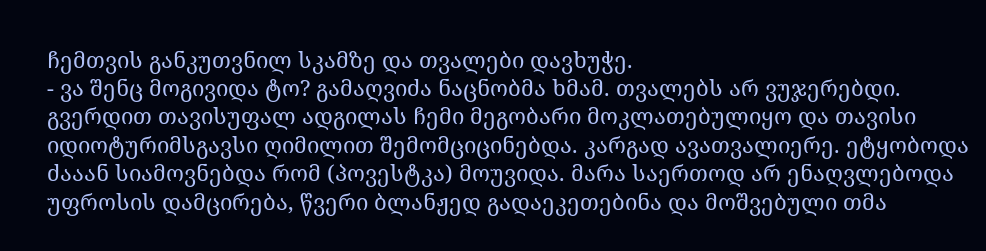ჩემთვის განკუთვნილ სკამზე და თვალები დავხუჭე.
- ვა შენც მოგივიდა ტო? გამაღვიძა ნაცნობმა ხმამ. თვალებს არ ვუჯერებდი. გვერდით თავისუფალ ადგილას ჩემი მეგობარი მოკლათებულიყო და თავისი იდიოტურიმსგავსი ღიმილით შემომციცინებდა. კარგად ავათვალიერე. ეტყობოდა ძააან სიამოვნებდა რომ (პოვესტკა) მოუვიდა. მარა საერთოდ არ ენაღვლებოდა უფროსის დამცირება, წვერი ბლანჟედ გადაეკეთებინა და მოშვებული თმა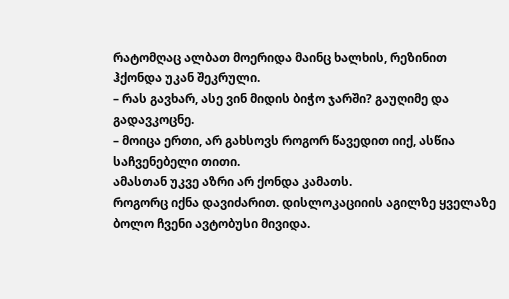რატომღაც ალბათ მოერიდა მაინც ხალხის, რეზინით ჰქონდა უკან შეკრული.
– რას გავხარ, ასე ვინ მიდის ბიჭო ჯარში? გაუღიმე და გადავკოცნე.
– მოიცა ერთი, არ გახსოვს როგორ წავედით იიქ, ასწია საჩვენებელი თითი.
ამასთან უკვე აზრი არ ქონდა კამათს.
როგორც იქნა დავიძარით. დისლოკაციიის აგილზე ყველაზე ბოლო ჩვენი ავტობუსი მივიდა.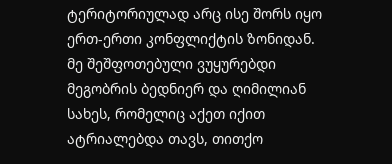ტერიტორიულად არც ისე შორს იყო ერთ-ერთი კონფლიქტის ზონიდან. მე შეშფოთებული ვუყურებდი მეგობრის ბედნიერ და ღიმილიან სახეს, რომელიც აქეთ იქით ატრიალებდა თავს, თითქო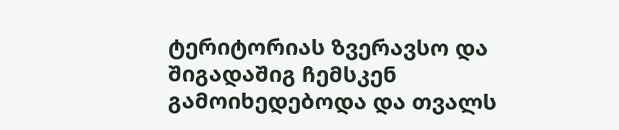ტერიტორიას ზვერავსო და შიგადაშიგ ჩემსკენ გამოიხედებოდა და თვალს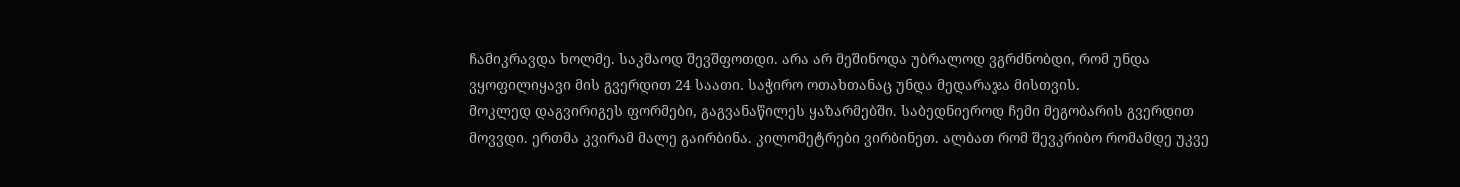ჩამიკრავდა ხოლმე. საკმაოდ შევშფოთდი. არა არ მეშინოდა უბრალოდ ვგრძნობდი, რომ უნდა ვყოფილიყავი მის გვერდით 24 საათი. საჭირო ოთახთანაც უნდა მედარაჯა მისთვის.
მოკლედ დაგვირიგეს ფორმები, გაგვანაწილეს ყაზარმებში. საბედნიეროდ ჩემი მეგობარის გვერდით მოვვდი. ერთმა კვირამ მალე გაირბინა. კილომეტრები ვირბინეთ. ალბათ რომ შევკრიბო რომამდე უკვე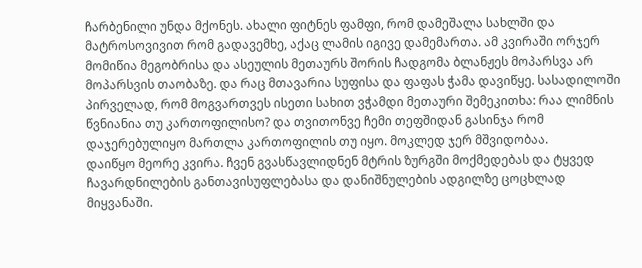ჩარბენილი უნდა მქონეს. ახალი ფიტნეს ფამფი, რომ დამეშალა სახლში და მატროსოვივით რომ გადავემხე, აქაც ლამის იგივე დამემართა. ამ კვირაში ორჯერ მომიწია მეგობრისა და ასეულის მეთაურს შორის ჩადგომა ბლანჟეს მოპარსვა არ მოპარსვის თაობაზე. და რაც მთავარია სუფისა და ფაფას ჭამა დავიწყე. სასადილოში პირველად, რომ მოგვართვეს ისეთი სახით ვჭამდი მეთაური შემეკითხა: რაა ლიმნის წვნიანია თუ კართოფილისო? და თვითონვე ჩემი თეფშიდან გასინჯა რომ დაჯერებულიყო მართლა კართოფილის თუ იყო. მოკლედ ჯერ მშვიდობაა.
დაიწყო მეორე კვირა. ჩვენ გვასწავლიდნენ მტრის ზურგში მოქმედებას და ტყვედ ჩავარდნილების განთავისუფლებასა და დანიშნულების ადგილზე ცოცხლად მიყვანაში.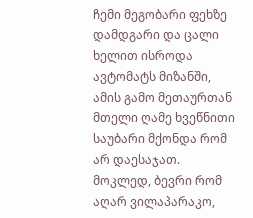ჩემი მეგობარი ფეხზე დამდგარი და ცალი ხელით ისროდა ავტომატს მიზანში, ამის გამო მეთაურთან მთელი ღამე ხვეწნითი საუბარი მქონდა რომ არ დაესაჯათ.
მოკლედ, ბევრი რომ აღარ ვილაპარაკო,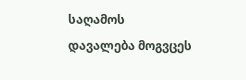საღამოს დავალება მოგვცეს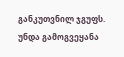განკუთვნილ ჯგუფს. უნდა გამოგვეყანა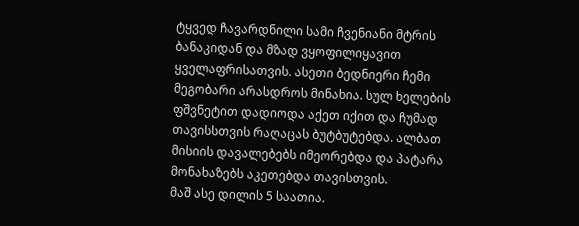ტყვედ ჩავარდნილი სამი ჩვენიანი მტრის ბანაკიდან და მზად ვყოფილიყავით ყველაფრისათვის. ასეთი ბედნიერი ჩემი მეგობარი არასდროს მინახია. სულ ხელების ფშვნეტით დადიოდა აქეთ იქით და ჩუმად თავისსთვის რაღაცას ბუტბუტებდა. ალბათ მისიის დავალებებს იმეორებდა და პატარა მონახაზებს აკეთებდა თავისთვის.
მაშ ასე დილის 5 საათია.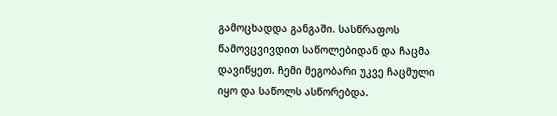გამოცხადდა განგაში. სასწრაფოს წამოვცვივდით საწოლებიდან და ჩაცმა დავიწყეთ. ჩემი მეგობარი უკვე ჩაცმული იყო და საწოლს ასწორებდა.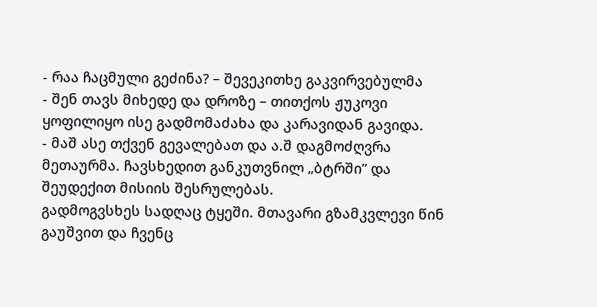- რაა ჩაცმული გეძინა? – შევეკითხე გაკვირვებულმა
- შენ თავს მიხედე და დროზე – თითქოს ჟუკოვი ყოფილიყო ისე გადმომაძახა და კარავიდან გავიდა.
- მაშ ასე თქვენ გევალებათ და ა.შ დაგმოძღვრა მეთაურმა. ჩავსხედით განკუთვნილ „ბტრში” და შეუდექით მისიის შესრულებას.
გადმოგვსხეს სადღაც ტყეში. მთავარი გზამკვლევი წინ გაუშვით და ჩვენც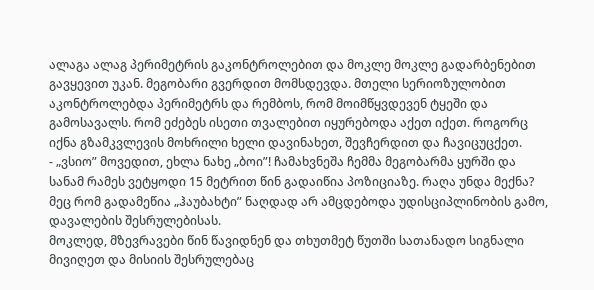ალაგა ალაგ პერიმეტრის გაკონტროლებით და მოკლე მოკლე გადარბენებით გავყევით უკან. მეგობარი გვერდით მომსდევდა. მთელი სერიოზულობით აკონტროლებდა პერიმეტრს და რემბოს, რომ მოიმწყვდევენ ტყეში და გამოსავალს. რომ ეძებეს ისეთი თვალებით იყურებოდა აქეთ იქეთ. როგორც იქნა გზამკვლევის მოხრილი ხელი დავინახეთ, შევჩერდით და ჩავიცუცქეთ.
- „ვსიო” მოვედით, ეხლა ნახე „ბოი”! ჩამახვნეშა ჩემმა მეგობარმა ყურში და სანამ რამეს ვეტყოდი 15 მეტრით წინ გადაიწია პოზიციაზე. რაღა უნდა მექნა? მეც რომ გადამეწია „ჰაუბახტი” ნაღდად არ ამცდებოდა უდისციპლინობის გამო, დავალების შესრულებისას.
მოკლედ, მზევრავები წინ წავიდნენ და თხუთმეტ წუთში სათანადო სიგნალი მივიღეთ და მისიის შესრულებაც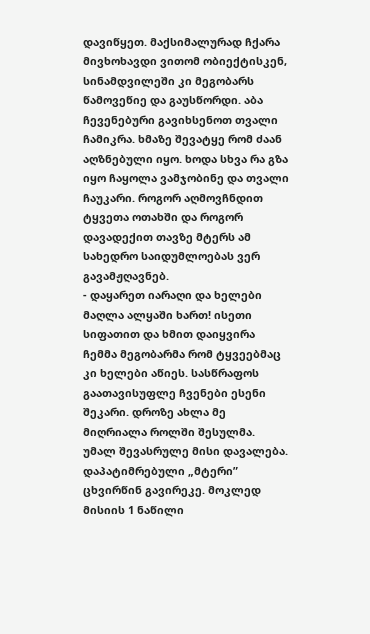დავიწყეთ. მაქსიმალურად ჩქარა მივხოხავდი ვითომ ობიექტისკენ, სინამდვილეში კი მეგობარს წამოვეწიე და გაუსწორდი. აბა ჩევენებური გავიხსენოთ თვალი ჩამიკრა. ხმაზე შევატყე რომ ძაან აღზნებული იყო. ხოდა სხვა რა გზა იყო ჩაყოლა ვამჯობინე და თვალი ჩაუკარი. როგორ აღმოვჩნდით ტყვეთა ოთახში და როგორ დავადექით თავზე მტერს ამ სახედრო საიდუმლოებას ვერ გავამჟღავნებ.
- დაყარეთ იარაღი და ხელები მაღლა ალყაში ხართ! ისეთი სიფათით და ხმით დაიყვირა ჩემმა მეგობარმა რომ ტყვეებმაც კი ხელები აწიეს. სასწრაფოს გაათავისუფლე ჩვენები ესენი შეკარი. დროზე ახლა მე მიღრიალა როლში შესულმა. უმალ შევასრულე მისი დავალება. დაპატიმრებული „მტერი” ცხვირწინ გავირეკე. მოკლედ მისიის 1 ნაწილი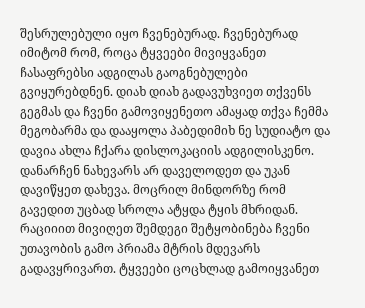შესრულებული იყო ჩვენებურად. ჩვენებურად იმიტომ რომ, როცა ტყვეები მივიყვანეთ ჩასაფრებსი ადგილას გაოგნებულები გვიყურებდნენ. დიახ დიახ გადავუხვიეთ თქვენს გეგმას და ჩვენი გამოვიყენეთო ამაყად თქვა ჩემმა მეგობარმა და დააყოლა პაბედიმიხ ნე სუდიატო და დავია ახლა ჩქარა დისლოკაციის ადგილისკენო. დანარჩენ ნახევარს არ დაველოდეთ და უკან დავიწყეთ დახევა. მოცრილ მინდორზე რომ გავედით უცბად სროლა ატყდა ტყის მხრიდან. რაციიით მივიღეთ შემდეგი შეტყობინება ჩვენი უთავობის გამო პრიამა მტრის მდევარს გადავყრივართ. ტყვეები ცოცხლად გამოიყვანეთ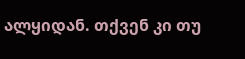ალყიდან. თქვენ კი თუ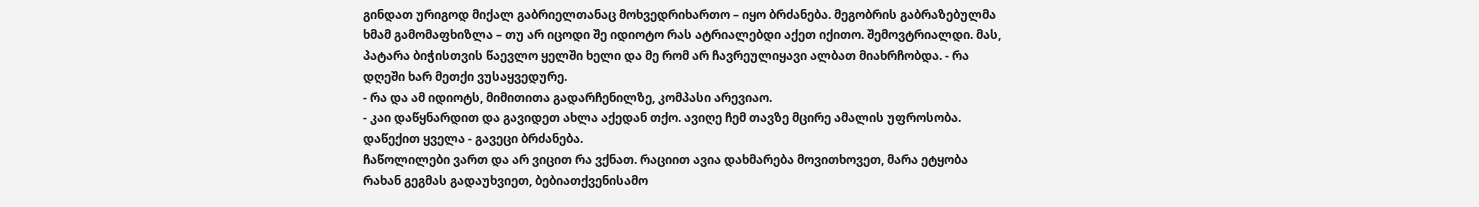გინდათ ურიგოდ მიქალ გაბრიელთანაც მოხვედრიხართო – იყო ბრძანება. მეგობრის გაბრაზებულმა ხმამ გამომაფხიზლა – თუ არ იცოდი შე იდიოტო რას ატრიალებდი აქეთ იქითო. შემოვტრიალდი. მას, პატარა ბიჭისთვის წაევლო ყელში ხელი და მე რომ არ ჩავრეულიყავი ალბათ მიახრჩობდა. - რა დღეში ხარ მეთქი ვუსაყვედურე.
- რა და ამ იდიოტს, მიმითითა გადარჩენილზე, კომპასი არევიაო.
- კაი დაწყნარდით და გავიდეთ ახლა აქედან თქო. ავიღე ჩემ თავზე მცირე ამალის უფროსობა. დაწექით ყველა - გავეცი ბრძანება.
ჩაწოლილები ვართ და არ ვიცით რა ვქნათ. რაციით ავია დახმარება მოვითხოვეთ, მარა ეტყობა რახან გეგმას გადაუხვიეთ, ბებიათქვენისამო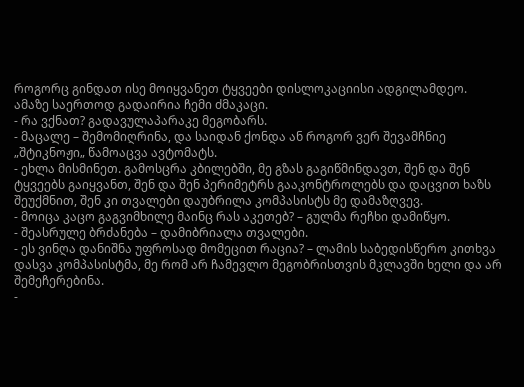როგორც გინდათ ისე მოიყვანეთ ტყვეები დისლოკაციისი ადგილამდეო.
ამაზე საერთოდ გადაირია ჩემი ძმაკაცი.
- რა ვქნათ? გადავულაპარაკე მეგობარს.
- მაცალე – შემომიღრინა, და საიდან ქონდა ან როგორ ვერ შევამჩნიე „შტიკნოჟი„ წამოაცვა ავტომატს.
- ეხლა მისმინეთ. გამოსცრა კბილებში, მე გზას გაგიწმინდავთ, შენ და შენ ტყვეებს გაიყვანთ, შენ და შენ პერიმეტრს გააკონტროლებს და დაცვით ხაზს შეუქმნით, შენ კი თვალები დაუბრილა კომპასისტს მე დამაზღვევ.
- მოიცა კაცო გაგვიმხილე მაინც რას აკეთებ? – გულმა რეჩხი დამიწყო.
- შეასრულე ბრძანება – დამიბრიალა თვალები.
- ეს ვინღა დანიშნა უფროსად მომეცით რაცია? – ლამის საბედისწერო კითხვა დასვა კომპასისტმა, მე რომ არ ჩამევლო მეგობრისთვის მკლავში ხელი და არ შემეჩერებინა.
-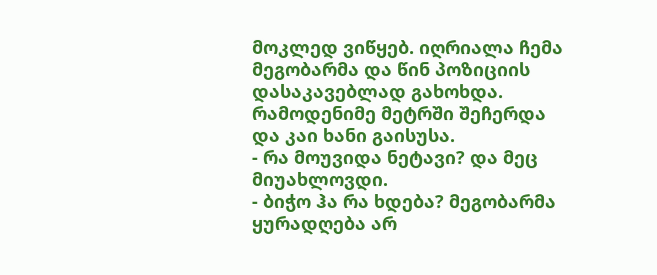მოკლედ ვიწყებ. იღრიალა ჩემა მეგობარმა და წინ პოზიციის დასაკავებლად გახოხდა.
რამოდენიმე მეტრში შეჩერდა და კაი ხანი გაისუსა.
- რა მოუვიდა ნეტავი? და მეც მიუახლოვდი.
- ბიჭო ჰა რა ხდება? მეგობარმა ყურადღება არ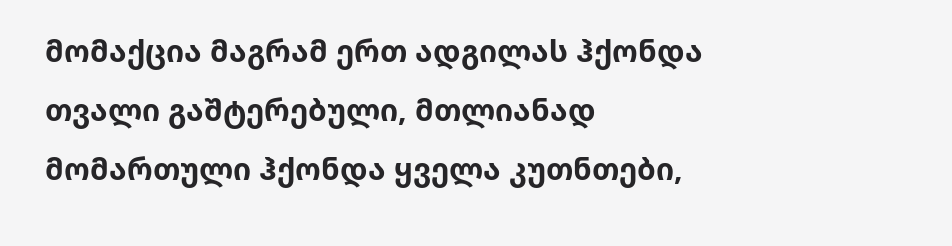მომაქცია მაგრამ ერთ ადგილას ჰქონდა თვალი გაშტერებული, მთლიანად მომართული ჰქონდა ყველა კუთნთები,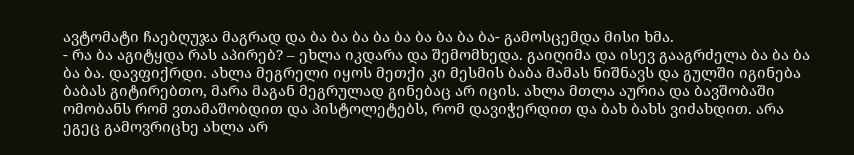ავტომატი ჩაებღუჯა მაგრად და ბა ბა ბა ბა ბა ბა ბა ბა ბა- გამოსცემდა მისი ხმა.
- რა ბა აგიტყდა რას აპირებ? – ეხლა იკდარა და შემომხედა. გაიღიმა და ისევ გააგრძელა ბა ბა ბა ბა ბა. დავფიქრდი. ახლა მეგრელი იყოს მეთქი კი მესმის ბაბა მამას ნიშნავს და გულში იგინება ბაბას გიტირებთო, მარა მაგან მეგრულად გინებაც არ იცის. ახლა მთლა აურია და ბავშობაში ომობანს რომ ვთამაშობდით და პისტოლეტებს, რომ დავიჭერდით და ბახ ბახს ვიძახდით. არა ეგეც გამოვრიცხე ახლა არ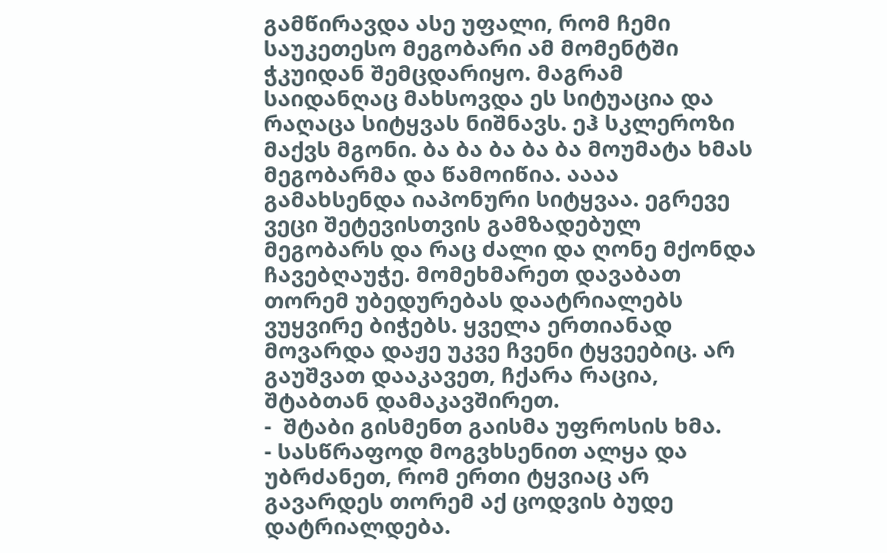გამწირავდა ასე უფალი, რომ ჩემი საუკეთესო მეგობარი ამ მომენტში ჭკუიდან შემცდარიყო. მაგრამ საიდანღაც მახსოვდა ეს სიტუაცია და რაღაცა სიტყვას ნიშნავს. ეჰ სკლეროზი მაქვს მგონი. ბა ბა ბა ბა ბა მოუმატა ხმას მეგობარმა და წამოიწია. აააა გამახსენდა იაპონური სიტყვაა. ეგრევე ვეცი შეტევისთვის გამზადებულ მეგობარს და რაც ძალი და ღონე მქონდა ჩავებღაუჭე. მომეხმარეთ დავაბათ თორემ უბედურებას დაატრიალებს ვუყვირე ბიჭებს. ყველა ერთიანად მოვარდა დაჟე უკვე ჩვენი ტყვეებიც. არ გაუშვათ დააკავეთ, ჩქარა რაცია, შტაბთან დამაკავშირეთ.
-  შტაბი გისმენთ გაისმა უფროსის ხმა.
- სასწრაფოდ მოგვხსენით ალყა და უბრძანეთ, რომ ერთი ტყვიაც არ გავარდეს თორემ აქ ცოდვის ბუდე დატრიალდება.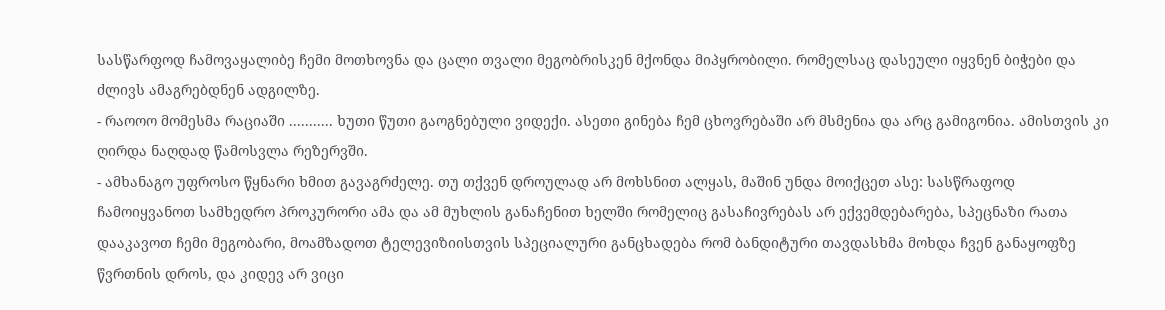სასწარფოდ ჩამოვაყალიბე ჩემი მოთხოვნა და ცალი თვალი მეგობრისკენ მქონდა მიპყრობილი. რომელსაც დასეული იყვნენ ბიჭები და ძლივს ამაგრებდნენ ადგილზე.
- რაოოო მომესმა რაციაში ........... ხუთი წუთი გაოგნებული ვიდექი. ასეთი გინება ჩემ ცხოვრებაში არ მსმენია და არც გამიგონია. ამისთვის კი ღირდა ნაღდად წამოსვლა რეზერვში.
- ამხანაგო უფროსო წყნარი ხმით გავაგრძელე. თუ თქვენ დროულად არ მოხსნით ალყას, მაშინ უნდა მოიქცეთ ასე: სასწრაფოდ ჩამოიყვანოთ სამხედრო პროკურორი ამა და ამ მუხლის განაჩენით ხელში რომელიც გასაჩივრებას არ ექვემდებარება, სპეცნაზი რათა დააკავოთ ჩემი მეგობარი, მოამზადოთ ტელევიზიისთვის სპეციალური განცხადება რომ ბანდიტური თავდასხმა მოხდა ჩვენ განაყოფზე წვრთნის დროს, და კიდევ არ ვიცი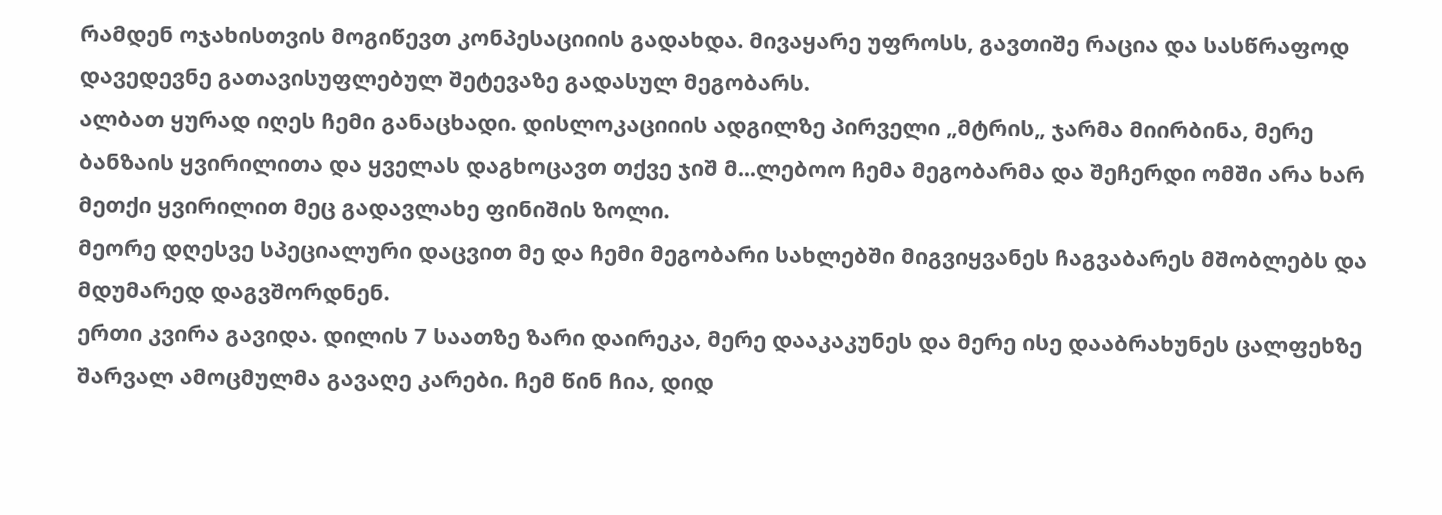რამდენ ოჯახისთვის მოგიწევთ კონპესაციიის გადახდა. მივაყარე უფროსს, გავთიშე რაცია და სასწრაფოდ დავედევნე გათავისუფლებულ შეტევაზე გადასულ მეგობარს.
ალბათ ყურად იღეს ჩემი განაცხადი. დისლოკაციიის ადგილზე პირველი „მტრის„ ჯარმა მიირბინა, მერე ბანზაის ყვირილითა და ყველას დაგხოცავთ თქვე ჯიშ მ...ლებოო ჩემა მეგობარმა და შეჩერდი ომში არა ხარ მეთქი ყვირილით მეც გადავლახე ფინიშის ზოლი.
მეორე დღესვე სპეციალური დაცვით მე და ჩემი მეგობარი სახლებში მიგვიყვანეს ჩაგვაბარეს მშობლებს და მდუმარედ დაგვშორდნენ.
ერთი კვირა გავიდა. დილის 7 საათზე ზარი დაირეკა, მერე დააკაკუნეს და მერე ისე დააბრახუნეს ცალფეხზე შარვალ ამოცმულმა გავაღე კარები. ჩემ წინ ჩია, დიდ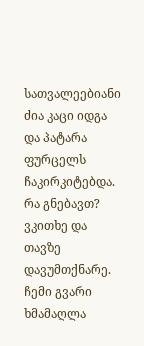სათვალეებიანი ძია კაცი იდგა და პატარა ფურცელს ჩაკირკიტებდა. რა გნებავთ? ვკითხე და თავზე დავუმთქნარე. ჩემი გვარი ხმამაღლა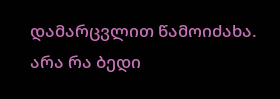დამარცვლით წამოიძახა.
არა რა ბედი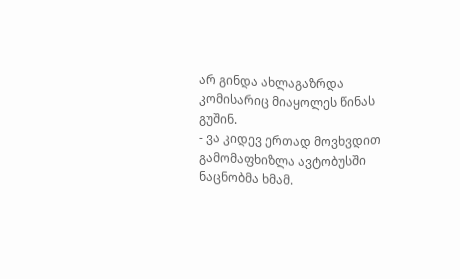არ გინდა ახლაგაზრდა კომისარიც მიაყოლეს წინას გუშინ.
- ვა კიდევ ერთად მოვხვდით გამომაფხიზლა ავტობუსში ნაცნობმა ხმამ.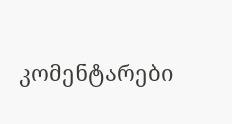კომენტარები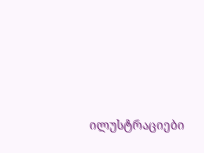ილუსტრაციები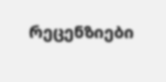რეცენზიები